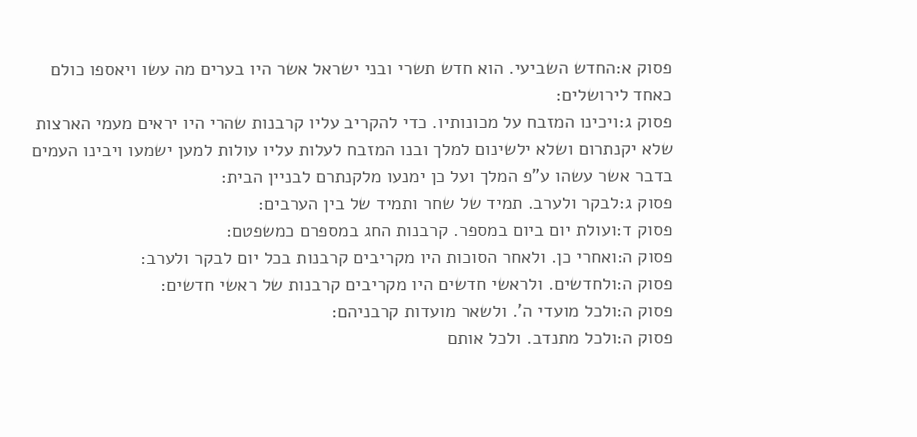פסוק א:החדש השביעי. הוא חדש תשרי ובני ישראל אשר היו בערים מה עשו ויאספו כולם כאחד לירושלים:
פסוק ג:ויכינו המזבח על מכונותיו. כדי להקריב עליו קרבנות שהרי היו יראים מעמי הארצות שלא יקנתרום ושלא ילשינום למלך ובנו המזבח לעלות עליו עולות למען ישמעו ויבינו העמים בדבר אשר עשהו ע"פ המלך ועל כן ימנעו מלקנתרם לבניין הבית:
פסוק ג:לבקר ולערב. תמיד של שחר ותמיד של בין הערבים:
פסוק ד:ועולת יום ביום במספר. קרבנות החג במספרם כמשפטם:
פסוק ה:ואחרי כן. ולאחר הסוכות היו מקריבים קרבנות בכל יום לבקר ולערב:
פסוק ה:ולחדשים. ולראשי חדשים היו מקריבים קרבנות של ראשי חדשים:
פסוק ה:ולכל מועדי ה'. ולשאר מועדות קרבניהם:
פסוק ה:ולכל מתנדב. ולכל אותם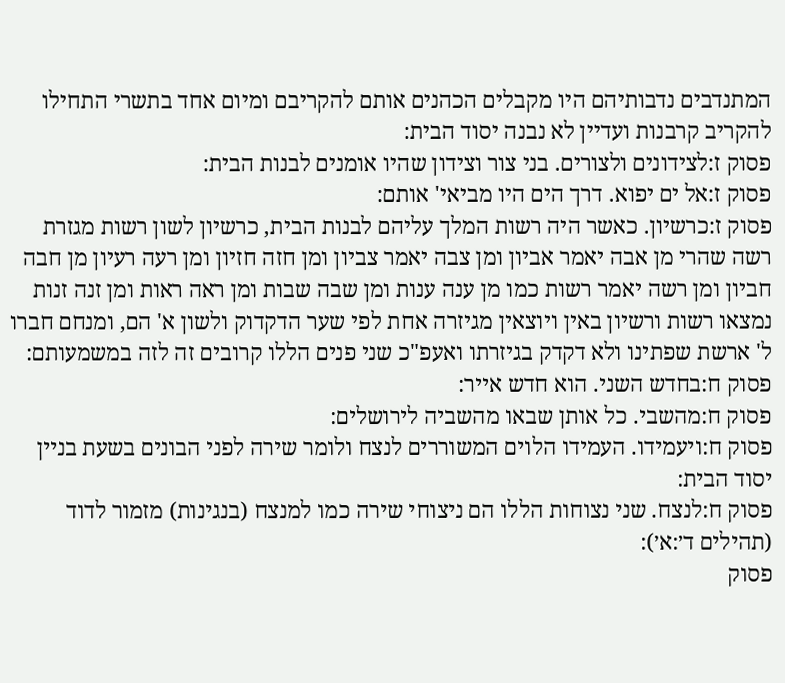המתנדבים נדבותיהם היו מקבלים הכהנים אותם להקריבם ומיום אחד בתשרי התחילו להקריב קרבנות ועדיין לא נבנה יסוד הבית:
פסוק ז:לצידונים ולצורים. בני צור וצידון שהיו אומנים לבנות הבית:
פסוק ז:אל ים יפוא. דרך הים היו מביאי' אותם:
פסוק ז:כרשיון. כאשר היה רשות המלך עליהם לבנות הבית, כרשיון לשון רשות מגזרת רשה שהרי מן אבה יאמר אביון ומן צבה יאמר צביון ומן חזה חזיון ומן רעה רעיון מן חבה חביון ומן רשה יאמר רשות כמו מן ענה ענות ומן שבה שבות ומן ראה ראות ומן זנה זנות נמצאו רשות ורשיון באין ויוצאין מגיזרה אחת לפי שער הדקדוק ולשון א' הם, ומנחם חברו ל' ארשת שפתינו ולא דקדק בגיזרתו ואעפ"כ שני פנים הללו קרובים זה לזה במשמעותם:
פסוק ח:בחדש השני. הוא חדש אייר:
פסוק ח:מהשבי. כל אותן שבאו מהשביה לירושלים:
פסוק ח:ויעמידו. העמידו הלוים המשוררים לנצח ולומר שירה לפני הבונים בשעת בניין יסוד הבית:
פסוק ח:לנצח. שני נצוחות הללו הם ניצוחי שירה כמו למנצח (בנגינות) מזמור לדוד (תהילים ד׳:א׳):
פסוק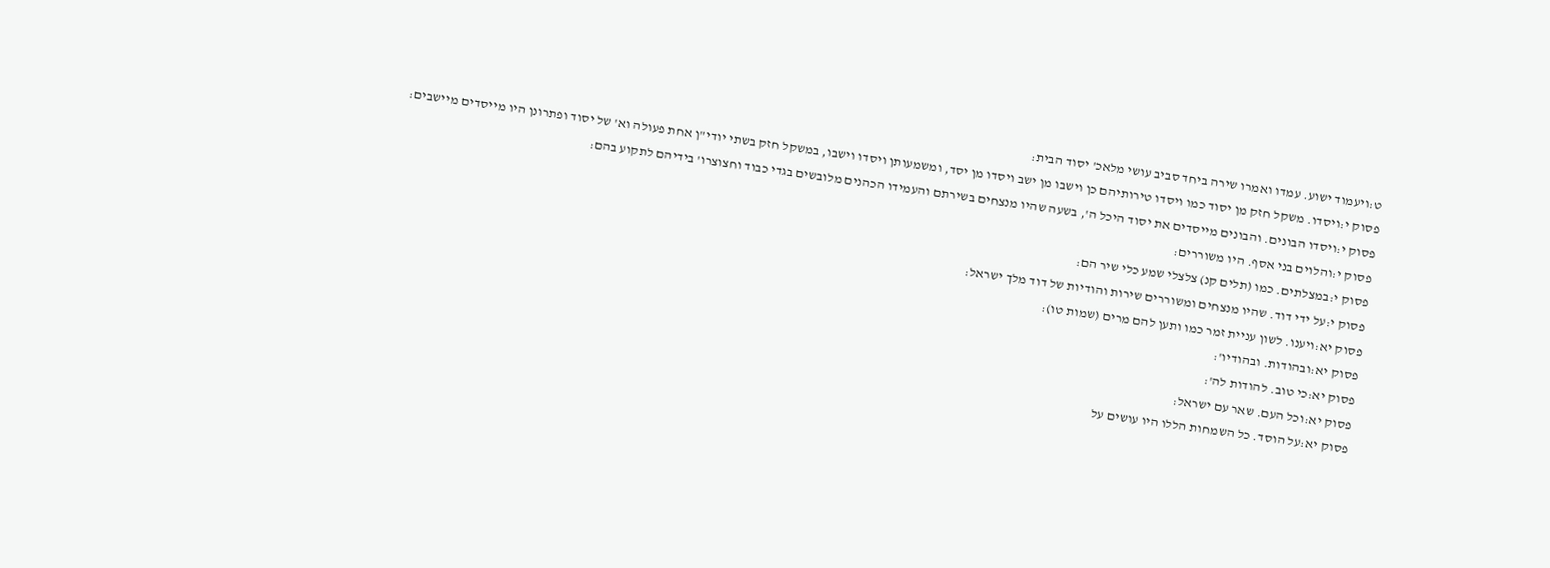ט:ויעמוד ישוע. עמדו ואמרו שירה ביחד סביב עושי מלאכ' יסוד הבית:
פסוק י:ויסדו. משקל חזק מן יסוד כמו ויסדו טירותיהם כן וישבו מן ישב ויסדו מן יסד, ומשמעותן ויסדו וישבו, במשקל חזק בשתי יודי"ן אחת פעולה וא' של יסוד ופתרונן היו מייסדים מיישבים:
פסוק י:ויסדו הבונים. והבונים מייסדים את יסוד היכל ה', בשעה שהיו מנצחים בשירתם והעמידו הכהנים מלובשים בגדי כבוד וחצוצרו' בידיהם לתקוע בהם:
פסוק י:והלוים בני אסף. היו משוררים:
פסוק י:במצלתים. כמו (תלים קנ) צלצלי שמע כלי שיר הם:
פסוק י:על ידי דוד. שהיו מנצחים ומשוררים שירות והודיות של דוד מלך ישראל:
פסוק יא:ויענו. לשון עניית זמר כמו ותען להם מרים (שמות טו):
פסוק יא:ובהודות. ובהודיו':
פסוק יא:כי טוב. להודות לה':
פסוק יא:וכל העם. שאר עם ישראל:
פסוק יא:על הוסד. כל השמחות הללו היו עושים על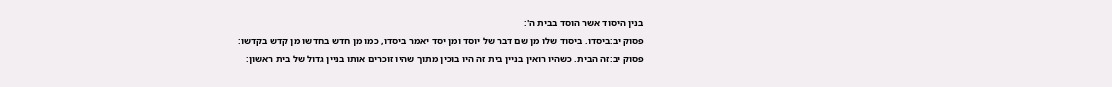בנין היסוד אשר הוסד בבית ה':
פסוק יב:ביסדו. ביסוד שלו מן שם דבר של יוסד ומן יסד יאמר ביסדו, כמו מן חדש בחדשו מן קדש בקדשו:
פסוק יב:זה הבית. כשהיו רואין בניין בית זה היו בוכין מתוך שהיו זוכרים אותו בניין גדול של בית ראשון: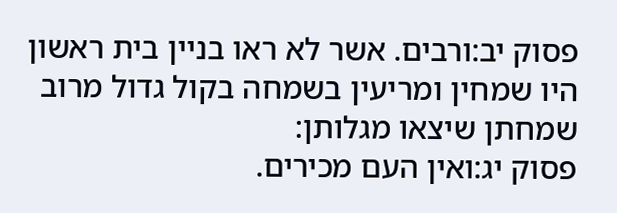פסוק יב:ורבים. אשר לא ראו בניין בית ראשון היו שמחין ומריעין בשמחה בקול גדול מרוב שמחתן שיצאו מגלותן:
פסוק יג:ואין העם מכירים.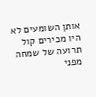אותן השומעים לא היו מכירים קול תרועה של שמחה מפני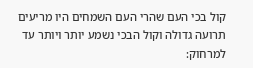קול בכי העם שהרי העם השמחים היו מריעים תרועה גדולה וקול הבכי נשמע יותר ויותר עד למרחוק: